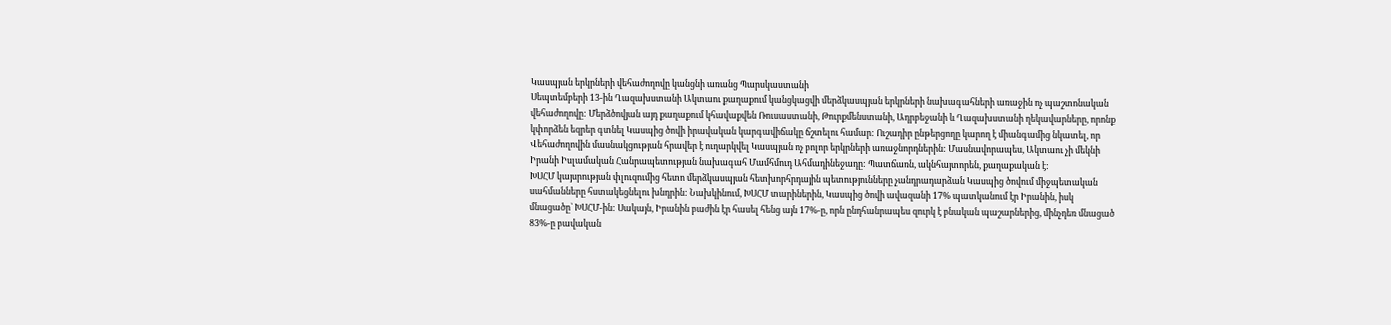Կասպյան երկրների վեհաժողովը կանցնի առանց Պարսկաստանի
Սեպտեմբերի 13-ին Ղազախստանի Ակտաու քաղաքում կանցկացվի մերձկասպյան երկրների նախագահների առաջին ոչ պաշտոնական վեհաժողովը: Մերձծովյան այդ քաղաքում կհավաքվեն Ռուսաստանի, Թուրքմենստանի, Ադրբեջանի և Ղազախստանի ղեկավարները, որոնք կփորձեն եզրեր գտնել Կասպից ծովի իրավական կարգավիճակը ճշտելու համար: Ուշադիր ընթերցողը կարող է միանգամից նկատել, որ Վեհաժողովին մասնակցության հրավեր է ուղարկվել Կասպյան ոչ բոլոր երկրների առաջնորդներին: Մասնավորապես, Ակտաու չի մեկնի Իրանի Իսլամական Հանրապետության նախագահ Մամհմուդ Ահմադինեջադը: Պատճառն, ակնհայտորեն, քաղաքական է:
ԽՍՀՄ կայսրության փլուզումից հետո մերձկասպյան հետխորհրդային պետությունները չանդրադարձան Կասպից ծովում միջպետական սահմանները հստակեցնելու խնդրին: Նախկինում, ԽՍՀՄ տարիներին, Կասպից ծովի ավազանի 17% պատկանում էր Իրանին, իսկ մնացածը` ԽՍՀՄ-ին: Սակայն, Իրանին բաժին էր հասել հենց այն 17%-ը, որն ընդհանրապես զուրկ է բնական պաշարներից, մինչդեռ մնացած 83%-ը բավական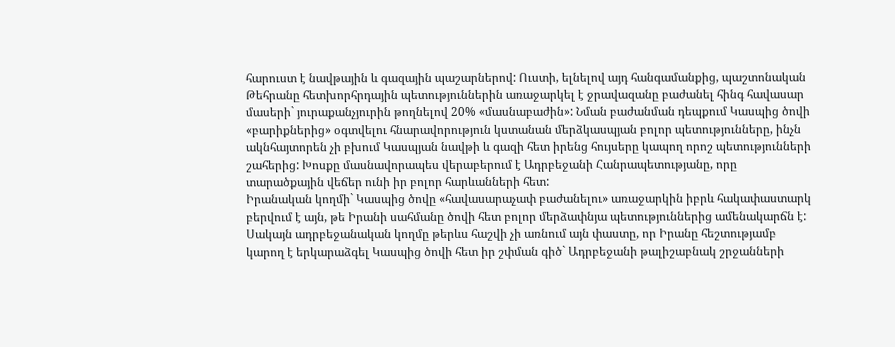հարուստ է նավթային և գազային պաշարներով: Ուստի, ելնելով այդ հանգամանքից, պաշտոնական Թեհրանը հետխորհրդային պետություններին առաջարկել է ջրավազանը բաժանել հինգ հավասար մասերի` յուրաքանչյուրին թողնելով 20% «մասնաբաժին»: Նման բաժանման դեպքում Կասպից ծովի «բարիքներից» օգտվելու հնարավորություն կստանան մերձկասպյան բոլոր պետությունները, ինչն ակնհայտորեն չի բխում Կասպյան նավթի և գազի հետ իրենց հույսերը կապող որոշ պետությունների շահերից: Խոսքը մասնավորապես վերաբերում է Ադրբեջանի Հանրապետությանը, որը տարածքային վեճեր ունի իր բոլոր հարևանների հետ:
Իրանական կողմի` Կասպից ծովը «հավասարաչափ բաժանելու» առաջարկին իբրև հակափաստարկ բերվում է այն, թե Իրանի սահմանը ծովի հետ բոլոր մերձափնյա պետություններից ամենակարճն է: Սակայն ադրբեջանական կողմը թերևս հաշվի չի առնում այն փաստը, որ Իրանը հեշտությամբ կարող է երկարաձգել Կասպից ծովի հետ իր շփման գիծ` Ադրբեջանի թալիշաբնակ շրջանների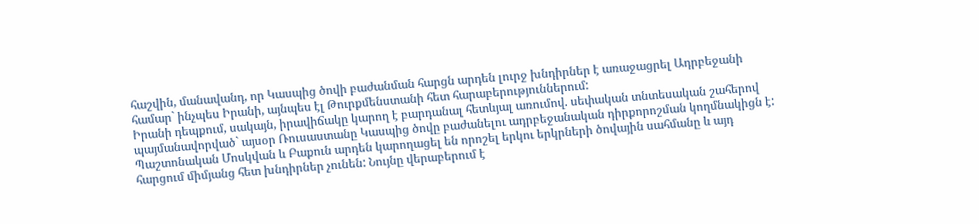հաշվին, մանավանդ, որ Կասպից ծովի բաժանման հարցն արդեն լուրջ խնդիրներ է առաջացրել Ադրբեջանի համար` ինչպես Իրանի, այնպես էլ Թուրքմենստանի հետ հարաբերություններում:
Իրանի դեպքում, սակայն, իրավիճակը կարող է բարդանալ հետևյալ առումով. սեփական տնտեսական շահերով պայմանավորված` այսօր Ռուսաստանը Կասպից ծովը բաժանելու ադրբեջանական դիրքորոշման կողմնակիցն է: Պաշտոնական Մոսկվան և Բաքուն արդեն կարողացել են որոշել երկու երկրների ծովային սահմանը և այդ հարցում միմյանց հետ խնդիրներ չունեն: Նույնը վերաբերում է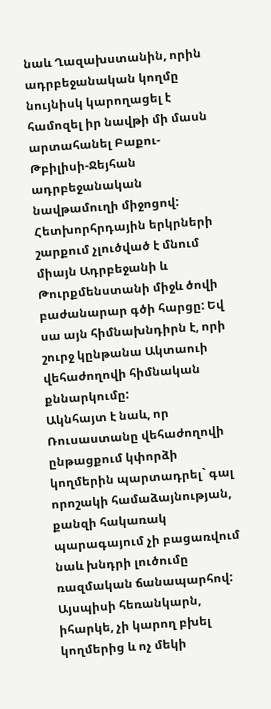նաև Ղազախստանին, որին ադրբեջանական կողմը նույնիսկ կարողացել է համոզել իր նավթի մի մասն արտահանել Բաքու-Թբիլիսի-Ջեյհան ադրբեջանական նավթամուղի միջոցով:
Հետխորհրդային երկրների շարքում չլուծված է մնում միայն Ադրբեջանի և Թուրքմենստանի միջև ծովի բաժանարար գծի հարցը: Եվ սա այն հիմնախնդիրն է, որի շուրջ կընթանա Ակտաուի վեհաժողովի հիմնական քննարկումը:
Ակնհայտ է նաև, որ Ռուսաստանը վեհաժողովի ընթացքում կփորձի կողմերին պարտադրել` գալ որոշակի համաձայնության, քանզի հակառակ պարագայում չի բացառվում նաև խնդրի լուծումը ռազմական ճանապարհով: Այսպիսի հեռանկարն, իհարկե, չի կարող բխել կողմերից և ոչ մեկի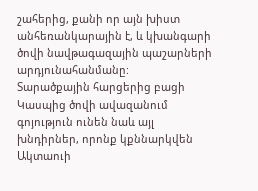շահերից, քանի որ այն խիստ անհեռանկարային է, և կխանգարի ծովի նավթագազային պաշարների արդյունահանմանը:
Տարածքային հարցերից բացի Կասպից ծովի ավազանում գոյություն ունեն նաև այլ խնդիրներ, որոնք կքննարկվեն Ակտաուի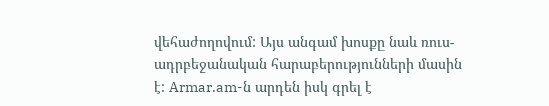վեհաժողովում: Այս անգամ խոսքը նաև ռուս-ադրբեջանական հարաբերությունների մասին է: Armar.am-ն արդեն իսկ գրել է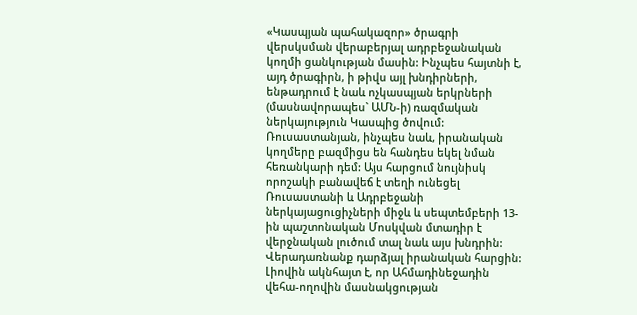«Կասպյան պահակազոր» ծրագրի վերսկսման վերաբերյալ ադրբեջանական կողմի ցանկության մասին: Ինչպես հայտնի է, այդ ծրագիրն, ի թիվս այլ խնդիրների, ենթադրում է նաև ոչկասպյան երկրների (մասնավորապես` ԱՄՆ-ի) ռազմական ներկայություն Կասպից ծովում: Ռուսաստանյան, ինչպես նաև, իրանական կողմերը բազմիցս են հանդես եկել նման հեռանկարի դեմ: Այս հարցում նույնիսկ որոշակի բանավեճ է տեղի ունեցել Ռուսաստանի և Ադրբեջանի ներկայացուցիչների միջև և սեպտեմբերի 13-ին պաշտոնական Մոսկվան մտադիր է վերջնական լուծում տալ նաև այս խնդրին:
Վերադառնանք դարձյալ իրանական հարցին: Լիովին ակնհայտ է, որ Ահմադինեջադին վեհա-ողովին մասնակցության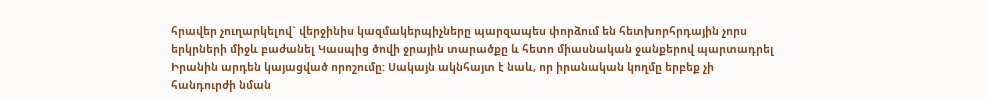հրավեր չուղարկելով` վերջինիս կազմակերպիչները պարզապես փորձում են հետխորհրդային չորս երկրների միջև բաժանել Կասպից ծովի ջրային տարածքը և հետո միասնական ջանքերով պարտադրել Իրանին արդեն կայացված որոշումը: Սակայն ակնհայտ է նաև, որ իրանական կողմը երբեք չի հանդուրժի նման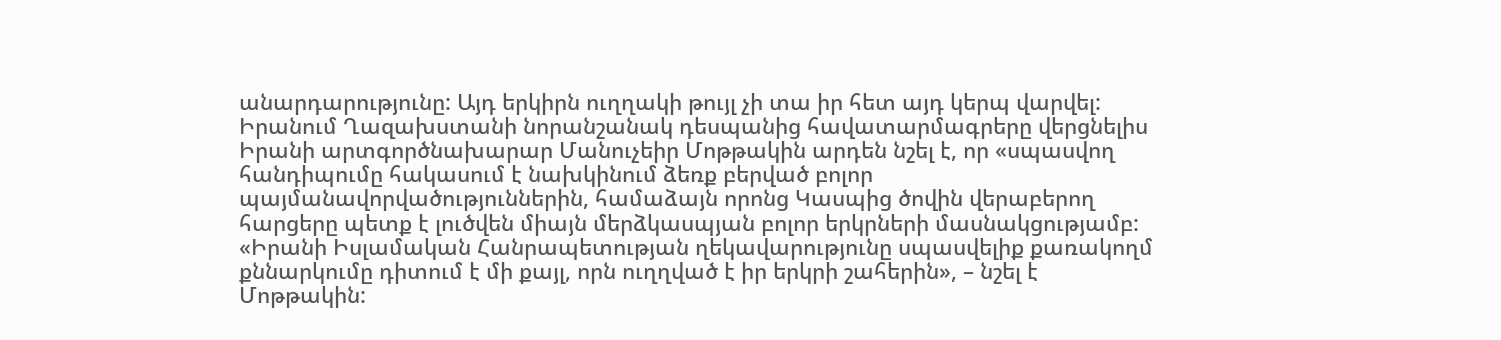անարդարությունը: Այդ երկիրն ուղղակի թույլ չի տա իր հետ այդ կերպ վարվել:
Իրանում Ղազախստանի նորանշանակ դեսպանից հավատարմագրերը վերցնելիս Իրանի արտգործնախարար Մանուչեիր Մոթթակին արդեն նշել է, որ «սպասվող հանդիպումը հակասում է նախկինում ձեռք բերված բոլոր պայմանավորվածություններին, համաձայն որոնց Կասպից ծովին վերաբերող հարցերը պետք է լուծվեն միայն մերձկասպյան բոլոր երկրների մասնակցությամբ: «Իրանի Իսլամական Հանրապետության ղեկավարությունը սպասվելիք քառակողմ քննարկումը դիտում է մի քայլ, որն ուղղված է իր երկրի շահերին», – նշել է Մոթթակին: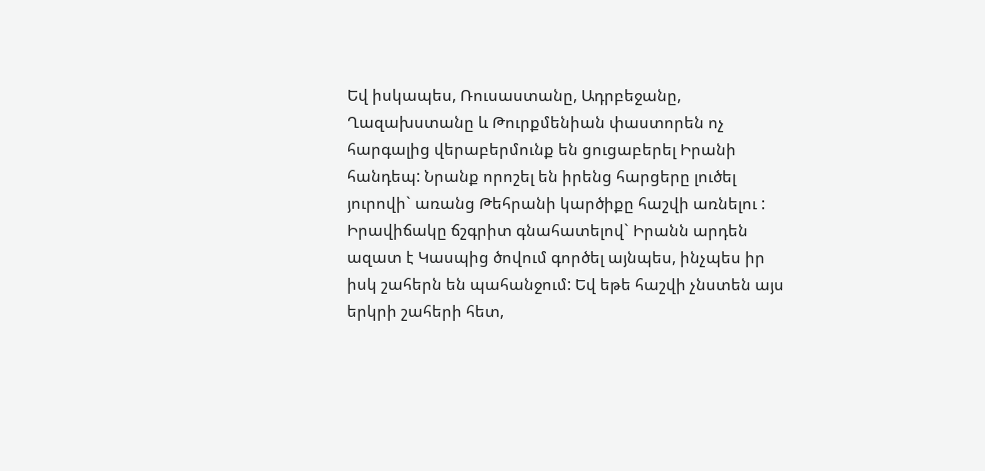Եվ իսկապես, Ռուսաստանը, Ադրբեջանը, Ղազախստանը և Թուրքմենիան փաստորեն ոչ հարգալից վերաբերմունք են ցուցաբերել Իրանի հանդեպ: Նրանք որոշել են իրենց հարցերը լուծել յուրովի` առանց Թեհրանի կարծիքը հաշվի առնելու :
Իրավիճակը ճշգրիտ գնահատելով` Իրանն արդեն ազատ է Կասպից ծովում գործել այնպես, ինչպես իր իսկ շահերն են պահանջում: Եվ եթե հաշվի չնստեն այս երկրի շահերի հետ,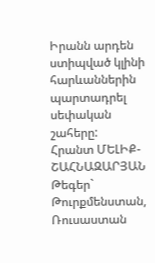Իրանն արդեն ստիպված կլինի հարևաններին պարտադրել սեփական շահերը:
Հրանտ ՄԵԼԻՔ-ՇԱՀՆԱԶԱՐՅԱՆ
Թեգեր` Թուրքմենստան, Ռուսաստան